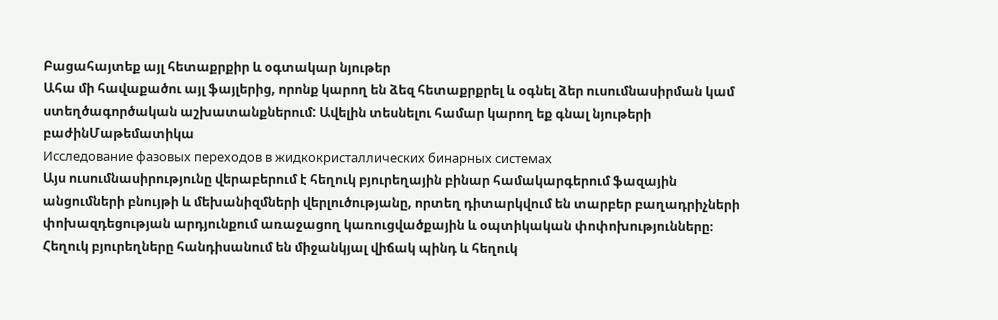Բացահայտեք այլ հետաքրքիր և օգտակար նյութեր
Ահա մի հավաքածու այլ ֆայլերից, որոնք կարող են ձեզ հետաքրքրել և օգնել ձեր ուսումնասիրման կամ ստեղծագործական աշխատանքներում: Ավելին տեսնելու համար կարող եք գնալ նյութերի բաժինՄաթեմատիկա
Исследование фазовых переходов в жидкокристаллических бинарных системах
Այս ուսումնասիրությունը վերաբերում է հեղուկ բյուրեղային բինար համակարգերում ֆազային անցումների բնույթի և մեխանիզմների վերլուծությանը, որտեղ դիտարկվում են տարբեր բաղադրիչների փոխազդեցության արդյունքում առաջացող կառուցվածքային և օպտիկական փոփոխությունները։ Հեղուկ բյուրեղները հանդիսանում են միջանկյալ վիճակ պինդ և հեղուկ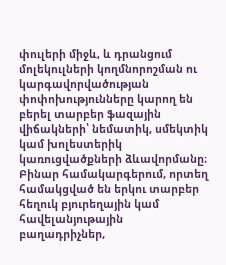փուլերի միջև, և դրանցում մոլեկուլների կողմնորոշման ու կարգավորվածության փոփոխությունները կարող են բերել տարբեր ֆազային վիճակների՝ նեմատիկ, սմեկտիկ կամ խոլեստերիկ կառուցվածքների ձևավորմանը։ Բինար համակարգերում, որտեղ համակցված են երկու տարբեր հեղուկ բյուրեղային կամ հավելանյութային բաղադրիչներ,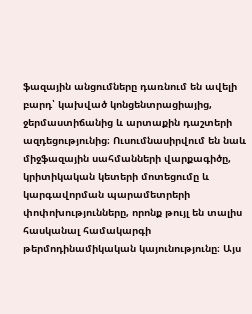ֆազային անցումները դառնում են ավելի բարդ՝ կախված կոնցենտրացիայից, ջերմաստիճանից և արտաքին դաշտերի ազդեցությունից։ Ուսումնասիրվում են նաև միջֆազային սահմանների վարքագիծը, կրիտիկական կետերի մոտեցումը և կարգավորման պարամետրերի փոփոխությունները, որոնք թույլ են տալիս հասկանալ համակարգի թերմոդինամիկական կայունությունը։ Այս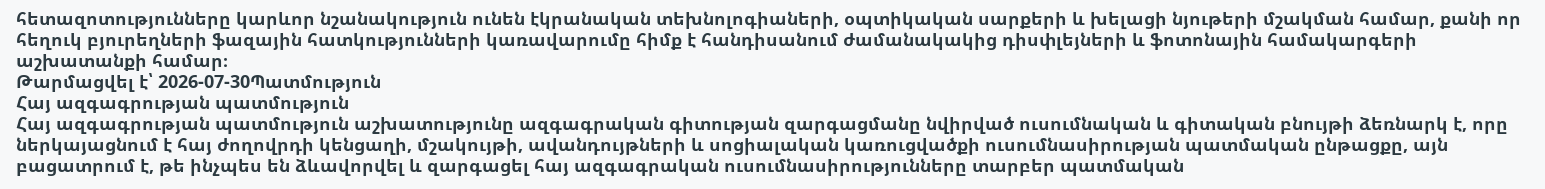հետազոտությունները կարևոր նշանակություն ունեն էկրանական տեխնոլոգիաների, օպտիկական սարքերի և խելացի նյութերի մշակման համար, քանի որ հեղուկ բյուրեղների ֆազային հատկությունների կառավարումը հիմք է հանդիսանում ժամանակակից դիսփլեյների և ֆոտոնային համակարգերի աշխատանքի համար։
Թարմացվել է՝ 2026-07-30Պատմություն
Հայ ազգագրության պատմություն
Հայ ազգագրության պատմություն աշխատությունը ազգագրական գիտության զարգացմանը նվիրված ուսումնական և գիտական բնույթի ձեռնարկ է, որը ներկայացնում է հայ ժողովրդի կենցաղի, մշակույթի, ավանդույթների և սոցիալական կառուցվածքի ուսումնասիրության պատմական ընթացքը, այն բացատրում է, թե ինչպես են ձևավորվել և զարգացել հայ ազգագրական ուսումնասիրությունները տարբեր պատմական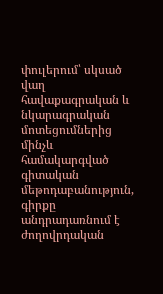փուլերում՝ սկսած վաղ հավաքագրական և նկարագրական մոտեցումներից մինչև համակարգված գիտական մեթոդաբանություն, գիրքը անդրադառնում է ժողովրդական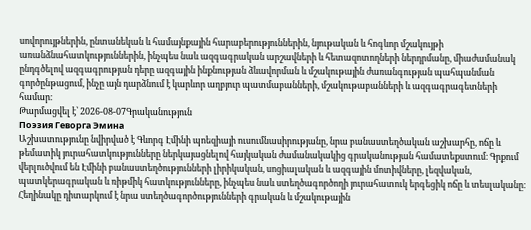սովորույթներին, ընտանեկան և համայնքային հարաբերություններին, նյութական և հոգևոր մշակույթի առանձնահատկություններին, ինչպես նաև ազգագրական արշավների և հետազոտողների ներդրմանը, միաժամանակ ընդգծելով ազգագրության դերը ազգային ինքնության ձևավորման և մշակութային ժառանգության պահպանման գործընթացում, ինչը այն դարձնում է կարևոր աղբյուր պատմաբանների, մշակութաբանների և ազգագրագետների համար։
Թարմացվել է՝ 2026-08-07Գրականություն
Поэзия Геворга Эмина
Աշխատությունը նվիրված է Գևորգ Էմինի պոեզիայի ուսումնասիրությանը, նրա բանաստեղծական աշխարհը, ոճը և թեմատիկ յուրահատկությունները ներկայացնելով հայկական ժամանակակից գրականության համատեքստում։ Գրքում վերլուծվում են Էմինի բանաստեղծությունների լիրիկական, սոցիալական և ազգային մոտիվները, լեզվական, պատկերագրական և ռիթմիկ հատկությունները, ինչպես նաև ստեղծագործողի յուրահատուկ երգեցիկ ոճը և տեսլականը։ Հեղինակը դիտարկում է նրա ստեղծագործությունների գրական և մշակութային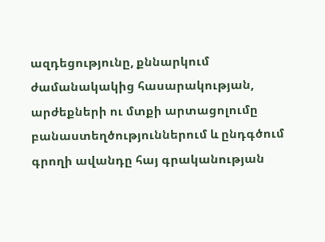ազդեցությունը, քննարկում ժամանակակից հասարակության, արժեքների ու մտքի արտացոլումը բանաստեղծություններում և ընդգծում գրողի ավանդը հայ գրականության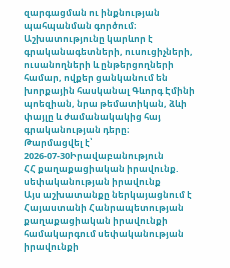զարգացման ու ինքնության պահպանման գործում։ Աշխատությունը կարևոր է գրականագետների, ուսուցիչների, ուսանողների և ընթերցողների համար, ովքեր ցանկանում են խորքային հասկանալ Գևորգ Էմինի պոեզիան, նրա թեմատիկան, ձևի փայլը և ժամանակակից հայ գրականության դերը։
Թարմացվել է՝ 2026-07-30Իրավաբանություն
ՀՀ քաղաքացիական իրավունք. սեփականության իրավունք
Այս աշխատանքը ներկայացնում է Հայաստանի Հանրապետության քաղաքացիական իրավունքի համակարգում սեփականության իրավունքի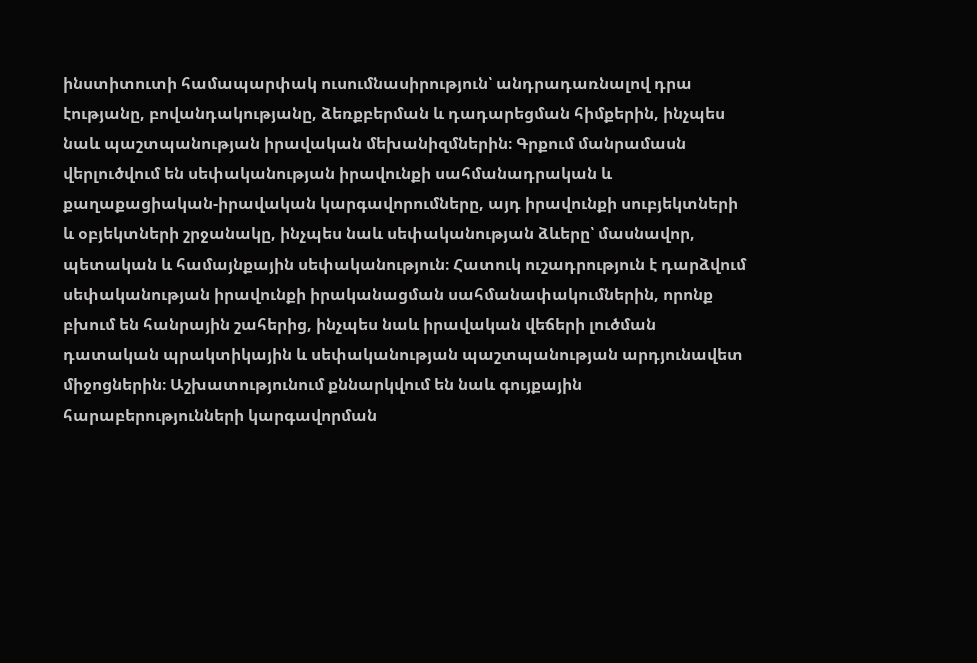ինստիտուտի համապարփակ ուսումնասիրություն՝ անդրադառնալով դրա էությանը, բովանդակությանը, ձեռքբերման և դադարեցման հիմքերին, ինչպես նաև պաշտպանության իրավական մեխանիզմներին։ Գրքում մանրամասն վերլուծվում են սեփականության իրավունքի սահմանադրական և քաղաքացիական-իրավական կարգավորումները, այդ իրավունքի սուբյեկտների և օբյեկտների շրջանակը, ինչպես նաև սեփականության ձևերը՝ մասնավոր, պետական և համայնքային սեփականություն։ Հատուկ ուշադրություն է դարձվում սեփականության իրավունքի իրականացման սահմանափակումներին, որոնք բխում են հանրային շահերից, ինչպես նաև իրավական վեճերի լուծման դատական պրակտիկային և սեփականության պաշտպանության արդյունավետ միջոցներին։ Աշխատությունում քննարկվում են նաև գույքային հարաբերությունների կարգավորման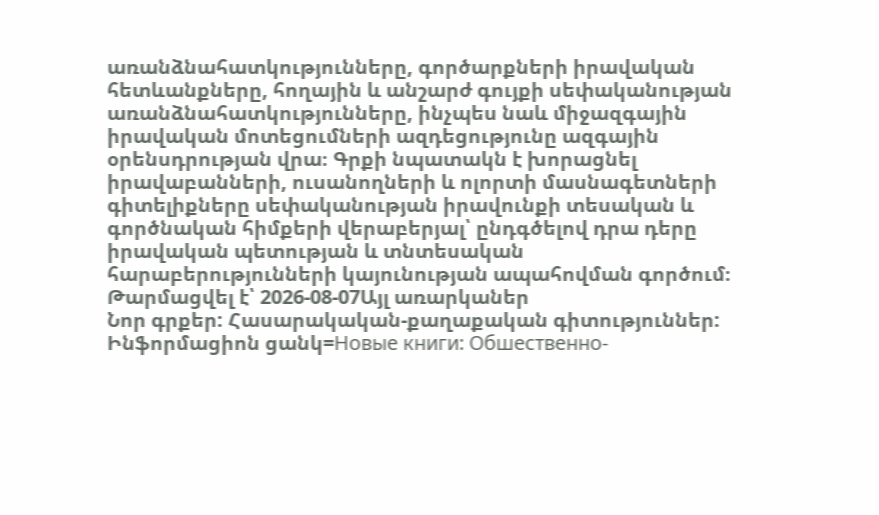առանձնահատկությունները, գործարքների իրավական հետևանքները, հողային և անշարժ գույքի սեփականության առանձնահատկությունները, ինչպես նաև միջազգային իրավական մոտեցումների ազդեցությունը ազգային օրենսդրության վրա։ Գրքի նպատակն է խորացնել իրավաբանների, ուսանողների և ոլորտի մասնագետների գիտելիքները սեփականության իրավունքի տեսական և գործնական հիմքերի վերաբերյալ՝ ընդգծելով դրա դերը իրավական պետության և տնտեսական հարաբերությունների կայունության ապահովման գործում։
Թարմացվել է՝ 2026-08-07Այլ առարկաներ
Նոր գրքեր: Հասարակական-քաղաքական գիտություններ: Ինֆորմացիոն ցանկ=Новые книги: Обшественно-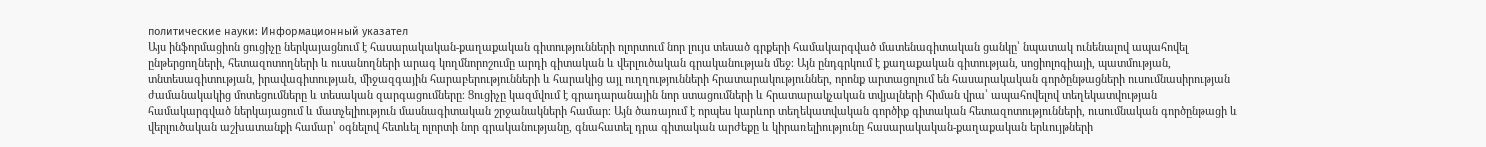политические науки: Информационный указател
Այս ինֆորմացիոն ցուցիչը ներկայացնում է հասարակական-քաղաքական գիտությունների ոլորտում նոր լույս տեսած գրքերի համակարգված մատենագիտական ցանկը՝ նպատակ ունենալով ապահովել ընթերցողների, հետազոտողների և ուսանողների արագ կողմնորոշումը արդի գիտական և վերլուծական գրականության մեջ։ Այն ընդգրկում է քաղաքական գիտության, սոցիոլոգիայի, պատմության, տնտեսագիտության, իրավագիտության, միջազգային հարաբերությունների և հարակից այլ ուղղությունների հրատարակություններ, որոնք արտացոլում են հասարակական գործընթացների ուսումնասիրության ժամանակակից մոտեցումները և տեսական զարգացումները։ Ցուցիչը կազմվում է գրադարանային նոր ստացումների և հրատարակչական տվյալների հիման վրա՝ ապահովելով տեղեկատվության համակարգված ներկայացում և մատչելիություն մասնագիտական շրջանակների համար։ Այն ծառայում է որպես կարևոր տեղեկատվական գործիք գիտական հետազոտությունների, ուսումնական գործընթացի և վերլուծական աշխատանքի համար՝ օգնելով հետևել ոլորտի նոր գրականությանը, գնահատել դրա գիտական արժեքը և կիրառելիությունը հասարակական-քաղաքական երևույթների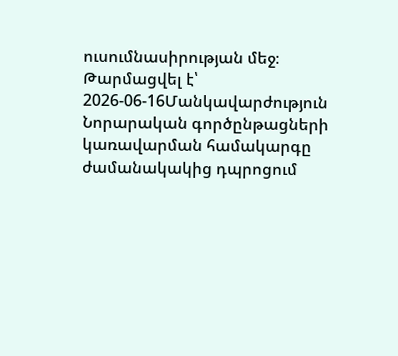ուսումնասիրության մեջ։
Թարմացվել է՝ 2026-06-16Մանկավարժություն
Նորարական գործընթացների կառավարման համակարգը ժամանակակից դպրոցում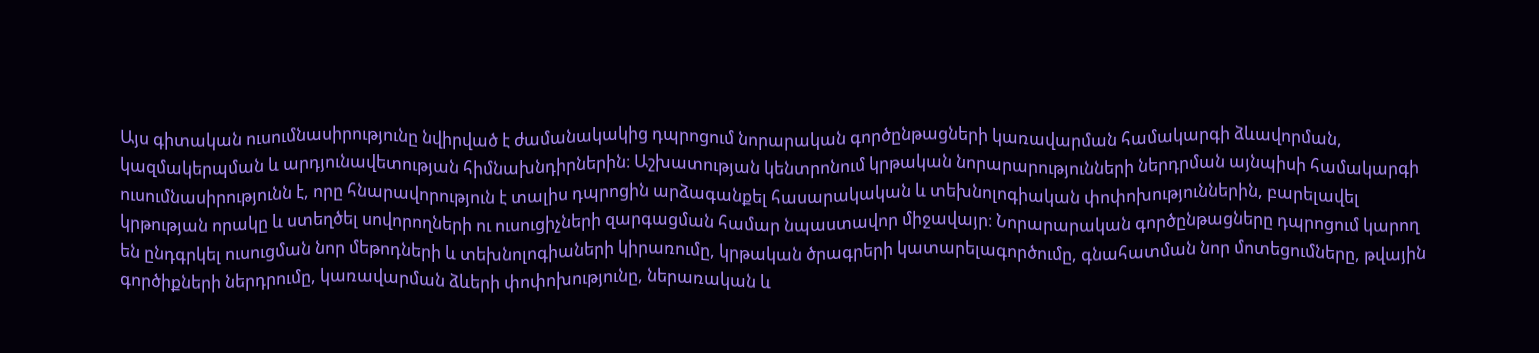Այս գիտական ուսումնասիրությունը նվիրված է ժամանակակից դպրոցում նորարական գործընթացների կառավարման համակարգի ձևավորման, կազմակերպման և արդյունավետության հիմնախնդիրներին։ Աշխատության կենտրոնում կրթական նորարարությունների ներդրման այնպիսի համակարգի ուսումնասիրությունն է, որը հնարավորություն է տալիս դպրոցին արձագանքել հասարակական և տեխնոլոգիական փոփոխություններին, բարելավել կրթության որակը և ստեղծել սովորողների ու ուսուցիչների զարգացման համար նպաստավոր միջավայր։ Նորարարական գործընթացները դպրոցում կարող են ընդգրկել ուսուցման նոր մեթոդների և տեխնոլոգիաների կիրառումը, կրթական ծրագրերի կատարելագործումը, գնահատման նոր մոտեցումները, թվային գործիքների ներդրումը, կառավարման ձևերի փոփոխությունը, ներառական և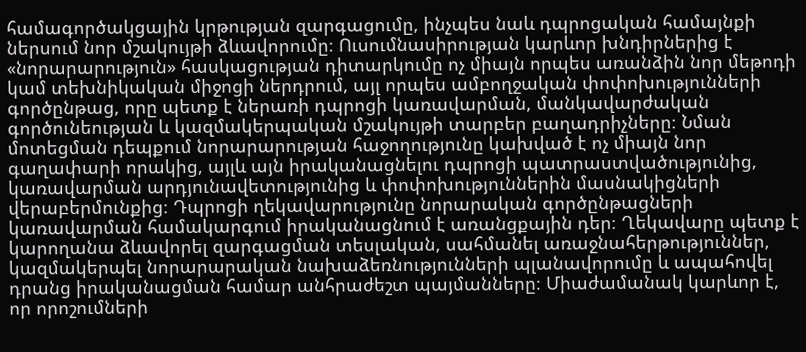համագործակցային կրթության զարգացումը, ինչպես նաև դպրոցական համայնքի ներսում նոր մշակույթի ձևավորումը։ Ուսումնասիրության կարևոր խնդիրներից է «նորարարություն» հասկացության դիտարկումը ոչ միայն որպես առանձին նոր մեթոդի կամ տեխնիկական միջոցի ներդրում, այլ որպես ամբողջական փոփոխությունների գործընթաց, որը պետք է ներառի դպրոցի կառավարման, մանկավարժական գործունեության և կազմակերպական մշակույթի տարբեր բաղադրիչները։ Նման մոտեցման դեպքում նորարարության հաջողությունը կախված է ոչ միայն նոր գաղափարի որակից, այլև այն իրականացնելու դպրոցի պատրաստվածությունից, կառավարման արդյունավետությունից և փոփոխություններին մասնակիցների վերաբերմունքից։ Դպրոցի ղեկավարությունը նորարական գործընթացների կառավարման համակարգում իրականացնում է առանցքային դեր։ Ղեկավարը պետք է կարողանա ձևավորել զարգացման տեսլական, սահմանել առաջնահերթություններ, կազմակերպել նորարարական նախաձեռնությունների պլանավորումը և ապահովել դրանց իրականացման համար անհրաժեշտ պայմանները։ Միաժամանակ կարևոր է, որ որոշումների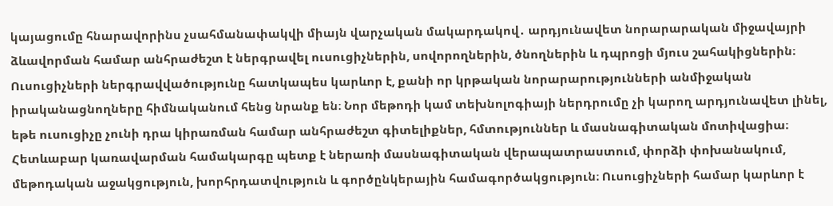կայացումը հնարավորինս չսահմանափակվի միայն վարչական մակարդակով․ արդյունավետ նորարարական միջավայրի ձևավորման համար անհրաժեշտ է ներգրավել ուսուցիչներին, սովորողներին, ծնողներին և դպրոցի մյուս շահակիցներին։ Ուսուցիչների ներգրավվածությունը հատկապես կարևոր է, քանի որ կրթական նորարարությունների անմիջական իրականացնողները հիմնականում հենց նրանք են։ Նոր մեթոդի կամ տեխնոլոգիայի ներդրումը չի կարող արդյունավետ լինել, եթե ուսուցիչը չունի դրա կիրառման համար անհրաժեշտ գիտելիքներ, հմտություններ և մասնագիտական մոտիվացիա։ Հետևաբար կառավարման համակարգը պետք է ներառի մասնագիտական վերապատրաստում, փորձի փոխանակում, մեթոդական աջակցություն, խորհրդատվություն և գործընկերային համագործակցություն։ Ուսուցիչների համար կարևոր է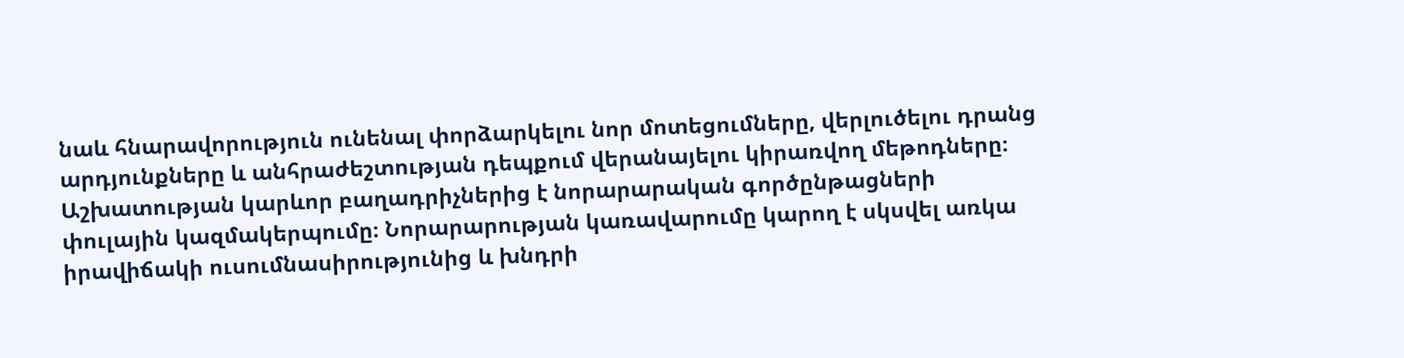նաև հնարավորություն ունենալ փորձարկելու նոր մոտեցումները, վերլուծելու դրանց արդյունքները և անհրաժեշտության դեպքում վերանայելու կիրառվող մեթոդները։ Աշխատության կարևոր բաղադրիչներից է նորարարական գործընթացների փուլային կազմակերպումը։ Նորարարության կառավարումը կարող է սկսվել առկա իրավիճակի ուսումնասիրությունից և խնդրի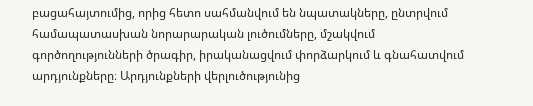բացահայտումից, որից հետո սահմանվում են նպատակները, ընտրվում համապատասխան նորարարական լուծումները, մշակվում գործողությունների ծրագիր, իրականացվում փորձարկում և գնահատվում արդյունքները։ Արդյունքների վերլուծությունից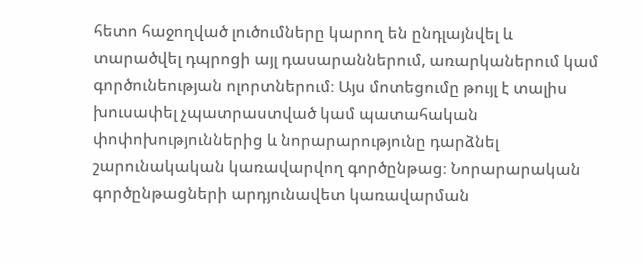հետո հաջողված լուծումները կարող են ընդլայնվել և տարածվել դպրոցի այլ դասարաններում, առարկաներում կամ գործունեության ոլորտներում։ Այս մոտեցումը թույլ է տալիս խուսափել չպատրաստված կամ պատահական փոփոխություններից և նորարարությունը դարձնել շարունակական կառավարվող գործընթաց։ Նորարարական գործընթացների արդյունավետ կառավարման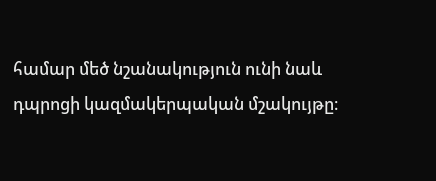համար մեծ նշանակություն ունի նաև դպրոցի կազմակերպական մշակույթը։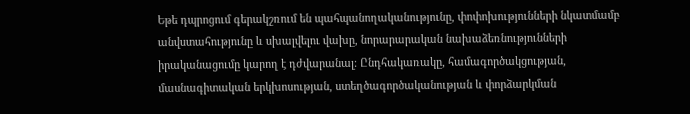Եթե դպրոցում գերակշռում են պահպանողականությունը, փոփոխությունների նկատմամբ անվստահությունը և սխալվելու վախը, նորարարական նախաձեռնությունների իրականացումը կարող է դժվարանալ։ Ընդհակառակը, համագործակցության, մասնագիտական երկխոսության, ստեղծագործականության և փորձարկման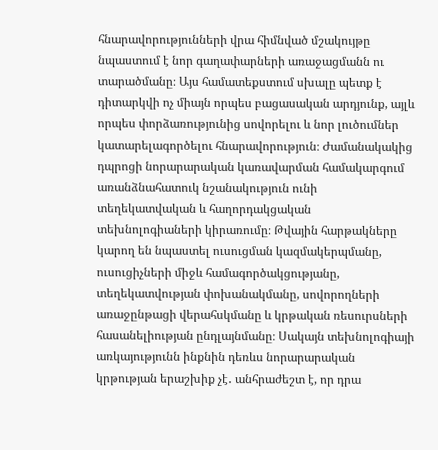հնարավորությունների վրա հիմնված մշակույթը նպաստում է նոր գաղափարների առաջացմանն ու տարածմանը։ Այս համատեքստում սխալը պետք է դիտարկվի ոչ միայն որպես բացասական արդյունք, այլև որպես փորձառությունից սովորելու և նոր լուծումներ կատարելագործելու հնարավորություն։ Ժամանակակից դպրոցի նորարարական կառավարման համակարգում առանձնահատուկ նշանակություն ունի տեղեկատվական և հաղորդակցական տեխնոլոգիաների կիրառումը։ Թվային հարթակները կարող են նպաստել ուսուցման կազմակերպմանը, ուսուցիչների միջև համագործակցությանը, տեղեկատվության փոխանակմանը, սովորողների առաջընթացի վերահսկմանը և կրթական ռեսուրսների հասանելիության ընդլայնմանը։ Սակայն տեխնոլոգիայի առկայությունն ինքնին դեռևս նորարարական կրթության երաշխիք չէ․ անհրաժեշտ է, որ դրա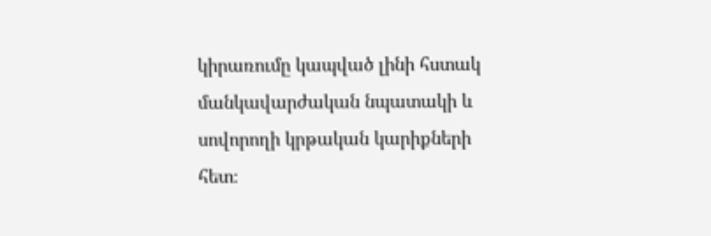կիրառումը կապված լինի հստակ մանկավարժական նպատակի և սովորողի կրթական կարիքների հետ։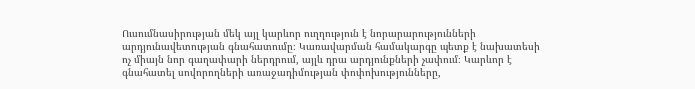Ուսումնասիրության մեկ այլ կարևոր ուղղություն է նորարարությունների արդյունավետության գնահատումը։ Կառավարման համակարգը պետք է նախատեսի ոչ միայն նոր գաղափարի ներդրում, այլև դրա արդյունքների չափում։ Կարևոր է գնահատել սովորողների առաջադիմության փոփոխությունները,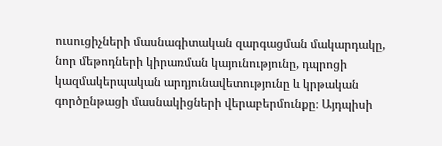ուսուցիչների մասնագիտական զարգացման մակարդակը, նոր մեթոդների կիրառման կայունությունը, դպրոցի կազմակերպական արդյունավետությունը և կրթական գործընթացի մասնակիցների վերաբերմունքը։ Այդպիսի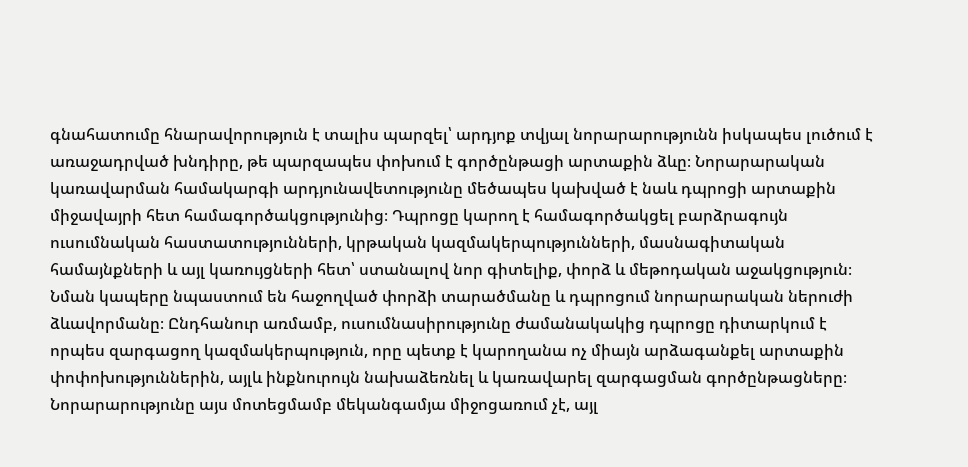գնահատումը հնարավորություն է տալիս պարզել՝ արդյոք տվյալ նորարարությունն իսկապես լուծում է առաջադրված խնդիրը, թե պարզապես փոխում է գործընթացի արտաքին ձևը։ Նորարարական կառավարման համակարգի արդյունավետությունը մեծապես կախված է նաև դպրոցի արտաքին միջավայրի հետ համագործակցությունից։ Դպրոցը կարող է համագործակցել բարձրագույն ուսումնական հաստատությունների, կրթական կազմակերպությունների, մասնագիտական համայնքների և այլ կառույցների հետ՝ ստանալով նոր գիտելիք, փորձ և մեթոդական աջակցություն։ Նման կապերը նպաստում են հաջողված փորձի տարածմանը և դպրոցում նորարարական ներուժի ձևավորմանը։ Ընդհանուր առմամբ, ուսումնասիրությունը ժամանակակից դպրոցը դիտարկում է որպես զարգացող կազմակերպություն, որը պետք է կարողանա ոչ միայն արձագանքել արտաքին փոփոխություններին, այլև ինքնուրույն նախաձեռնել և կառավարել զարգացման գործընթացները։ Նորարարությունը այս մոտեցմամբ մեկանգամյա միջոցառում չէ, այլ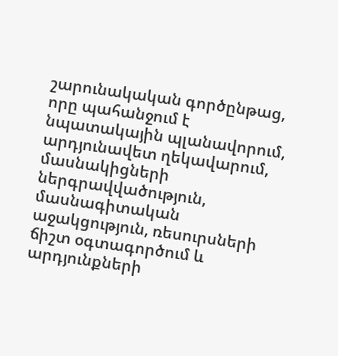շարունակական գործընթաց, որը պահանջում է նպատակային պլանավորում, արդյունավետ ղեկավարում, մասնակիցների ներգրավվածություն, մասնագիտական աջակցություն, ռեսուրսների ճիշտ օգտագործում և արդյունքների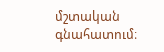մշտական գնահատում։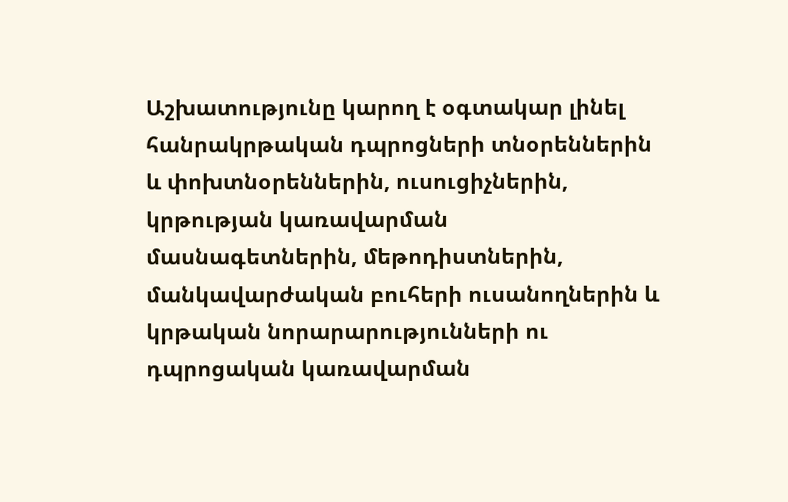Աշխատությունը կարող է օգտակար լինել հանրակրթական դպրոցների տնօրեններին և փոխտնօրեններին, ուսուցիչներին, կրթության կառավարման մասնագետներին, մեթոդիստներին, մանկավարժական բուհերի ուսանողներին և կրթական նորարարությունների ու դպրոցական կառավարման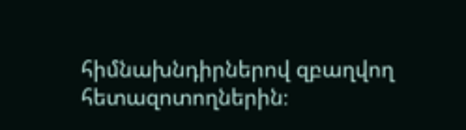հիմնախնդիրներով զբաղվող հետազոտողներին։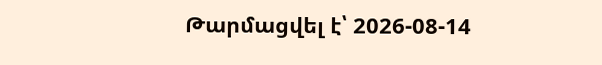Թարմացվել է՝ 2026-08-14